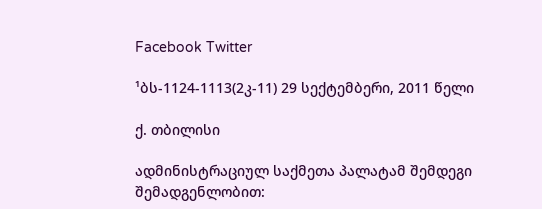Facebook Twitter

¹ბს-1124-1113(2კ-11) 29 სექტემბერი, 2011 წელი

ქ. თბილისი

ადმინისტრაციულ საქმეთა პალატამ შემდეგი შემადგენლობით: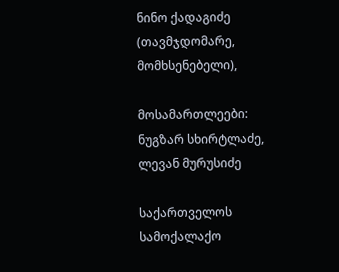ნინო ქადაგიძე (თავმჯდომარე, მომხსენებელი),

მოსამართლეები: ნუგზარ სხირტლაძე, ლევან მურუსიძე

საქართველოს სამოქალაქო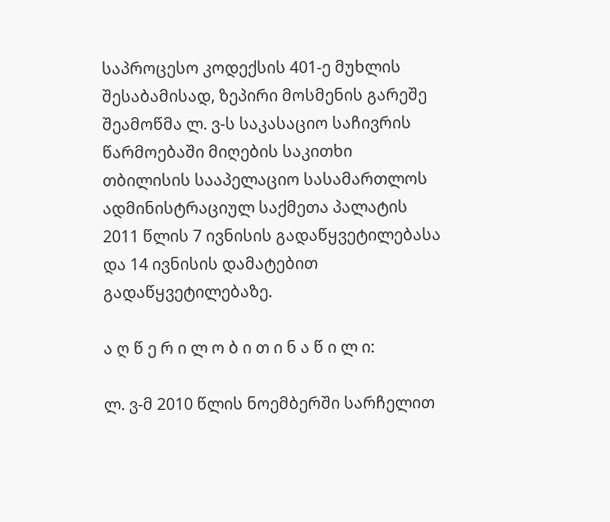საპროცესო კოდექსის 401-ე მუხლის შესაბამისად, ზეპირი მოსმენის გარეშე შეამოწმა ლ. ვ-ს საკასაციო საჩივრის წარმოებაში მიღების საკითხი თბილისის სააპელაციო სასამართლოს ადმინისტრაციულ საქმეთა პალატის 2011 წლის 7 ივნისის გადაწყვეტილებასა და 14 ივნისის დამატებით გადაწყვეტილებაზე.

ა ღ წ ე რ ი ლ ო ბ ი თ ი ნ ა წ ი ლ ი:

ლ. ვ-მ 2010 წლის ნოემბერში სარჩელით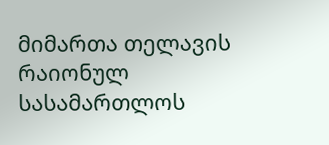მიმართა თელავის რაიონულ სასამართლოს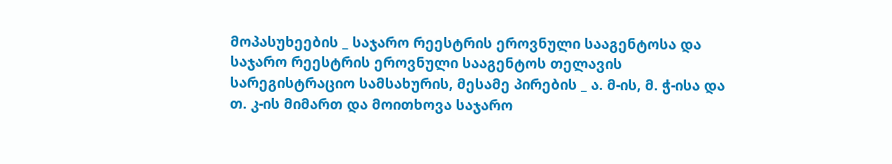მოპასუხეების _ საჯარო რეესტრის ეროვნული სააგენტოსა და საჯარო რეესტრის ეროვნული სააგენტოს თელავის სარეგისტრაციო სამსახურის, მესამე პირების _ ა. მ-ის, მ. ჭ-ისა და თ. კ-ის მიმართ და მოითხოვა საჯარო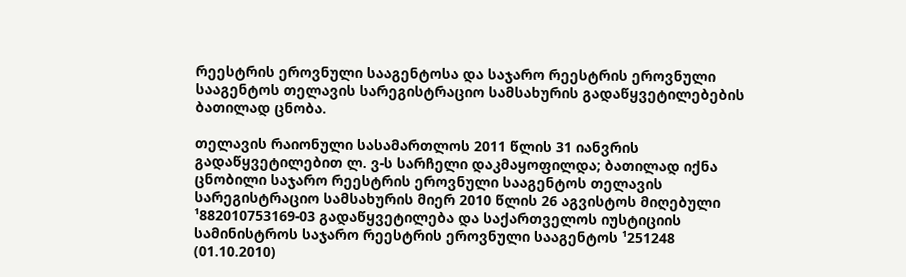რეესტრის ეროვნული სააგენტოსა და საჯარო რეესტრის ეროვნული სააგენტოს თელავის სარეგისტრაციო სამსახურის გადაწყვეტილებების ბათილად ცნობა.

თელავის რაიონული სასამართლოს 2011 წლის 31 იანვრის გადაწყვეტილებით ლ. ვ-ს სარჩელი დაკმაყოფილდა; ბათილად იქნა ცნობილი საჯარო რეესტრის ეროვნული სააგენტოს თელავის სარეგისტრაციო სამსახურის მიერ 2010 წლის 26 აგვისტოს მიღებული ¹882010753169-03 გადაწყვეტილება და საქართველოს იუსტიციის სამინისტროს საჯარო რეესტრის ეროვნული სააგენტოს ¹251248 (01.10.2010)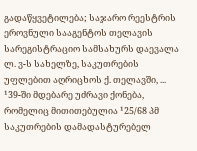გადაწყვეტილება; საჯარო რეესტრის ეროვნული სააგენტოს თელავის სარეგისტრაციო სამსახურს დაევალა ლ. ვ-ს სახელზე, საკუთრების უფლებით აღრიცხოს ქ. თელავში, ... ¹39-ში მდებარე უძრავი ქონება, რომელიც მითითებულია ¹25/68 პმ საკუთრების დამადასტურებელ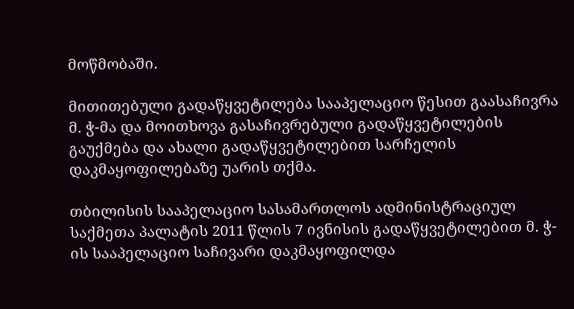მოწმობაში.

მითითებული გადაწყვეტილება სააპელაციო წესით გაასაჩივრა მ. ჭ-მა და მოითხოვა გასაჩივრებული გადაწყვეტილების გაუქმება და ახალი გადაწყვეტილებით სარჩელის დაკმაყოფილებაზე უარის თქმა.

თბილისის სააპელაციო სასამართლოს ადმინისტრაციულ საქმეთა პალატის 2011 წლის 7 ივნისის გადაწყვეტილებით მ. ჭ-ის სააპელაციო საჩივარი დაკმაყოფილდა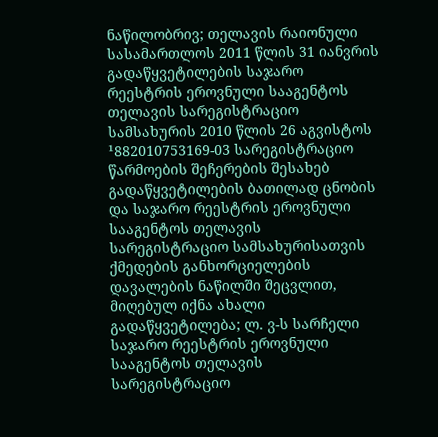ნაწილობრივ; თელავის რაიონული სასამართლოს 2011 წლის 31 იანვრის გადაწყვეტილების საჯარო რეესტრის ეროვნული სააგენტოს თელავის სარეგისტრაციო სამსახურის 2010 წლის 26 აგვისტოს ¹882010753169-03 სარეგისტრაციო წარმოების შეჩერების შესახებ გადაწყვეტილების ბათილად ცნობის და საჯარო რეესტრის ეროვნული სააგენტოს თელავის სარეგისტრაციო სამსახურისათვის ქმედების განხორციელების დავალების ნაწილში შეცვლით, მიღებულ იქნა ახალი გადაწყვეტილება; ლ. ვ-ს სარჩელი საჯარო რეესტრის ეროვნული სააგენტოს თელავის სარეგისტრაციო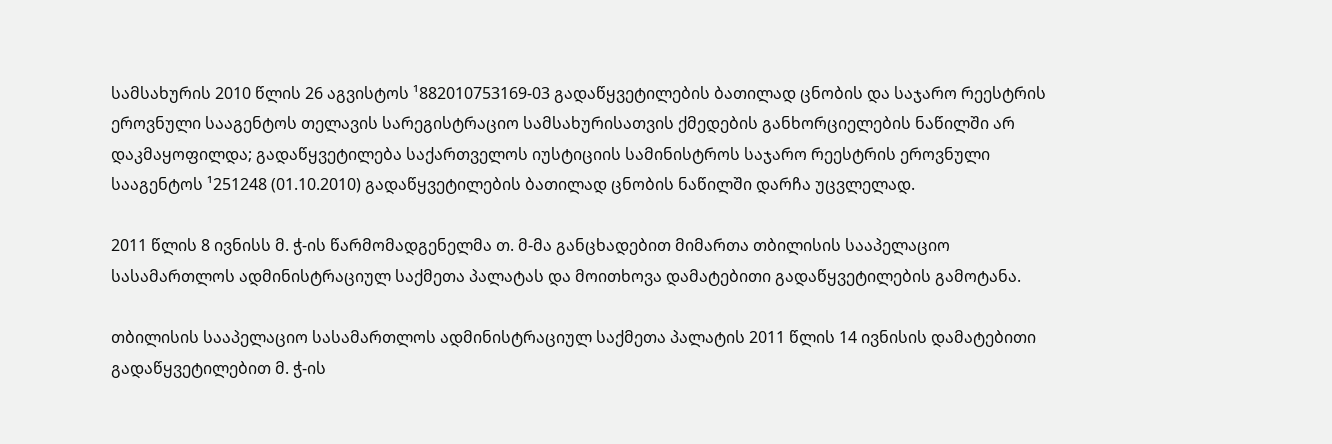სამსახურის 2010 წლის 26 აგვისტოს ¹882010753169-03 გადაწყვეტილების ბათილად ცნობის და საჯარო რეესტრის ეროვნული სააგენტოს თელავის სარეგისტრაციო სამსახურისათვის ქმედების განხორციელების ნაწილში არ დაკმაყოფილდა; გადაწყვეტილება საქართველოს იუსტიციის სამინისტროს საჯარო რეესტრის ეროვნული სააგენტოს ¹251248 (01.10.2010) გადაწყვეტილების ბათილად ცნობის ნაწილში დარჩა უცვლელად.

2011 წლის 8 ივნისს მ. ჭ-ის წარმომადგენელმა თ. მ-მა განცხადებით მიმართა თბილისის სააპელაციო სასამართლოს ადმინისტრაციულ საქმეთა პალატას და მოითხოვა დამატებითი გადაწყვეტილების გამოტანა.

თბილისის სააპელაციო სასამართლოს ადმინისტრაციულ საქმეთა პალატის 2011 წლის 14 ივნისის დამატებითი გადაწყვეტილებით მ. ჭ-ის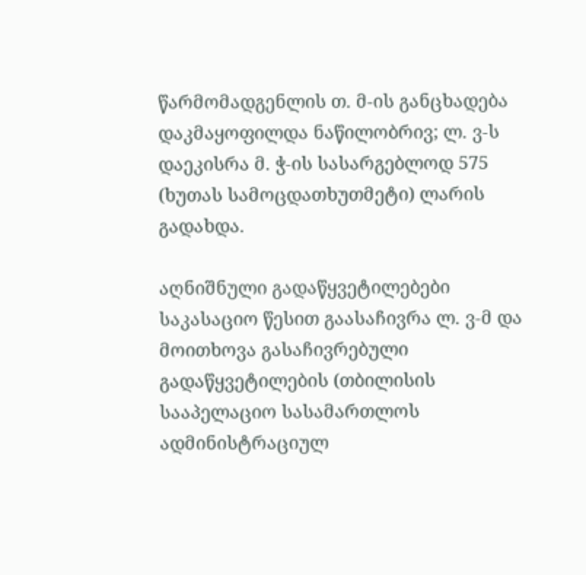წარმომადგენლის თ. მ-ის განცხადება დაკმაყოფილდა ნაწილობრივ; ლ. ვ-ს დაეკისრა მ. ჭ-ის სასარგებლოდ 575 (ხუთას სამოცდათხუთმეტი) ლარის გადახდა.

აღნიშნული გადაწყვეტილებები საკასაციო წესით გაასაჩივრა ლ. ვ-მ და მოითხოვა გასაჩივრებული გადაწყვეტილების (თბილისის სააპელაციო სასამართლოს ადმინისტრაციულ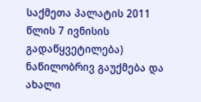საქმეთა პალატის 2011 წლის 7 ივნისის გადაწყვეტილება) ნაწილობრივ გაუქმება და ახალი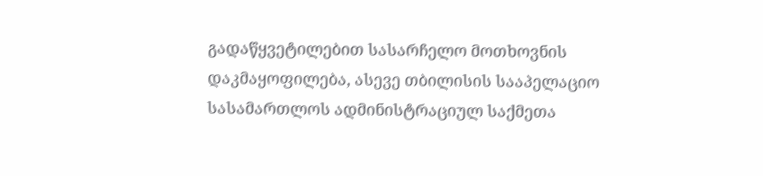გადაწყვეტილებით სასარჩელო მოთხოვნის დაკმაყოფილება, ასევე თბილისის სააპელაციო სასამართლოს ადმინისტრაციულ საქმეთა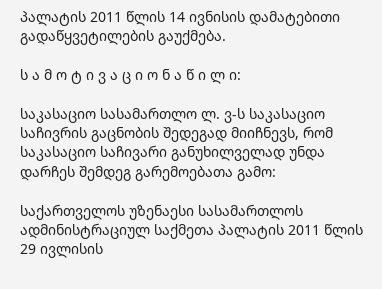პალატის 2011 წლის 14 ივნისის დამატებითი გადაწყვეტილების გაუქმება.

ს ა მ ო ტ ი ვ ა ც ი ო ნ ა წ ი ლ ი:

საკასაციო სასამართლო ლ. ვ-ს საკასაციო საჩივრის გაცნობის შედეგად მიიჩნევს, რომ საკასაციო საჩივარი განუხილველად უნდა დარჩეს შემდეგ გარემოებათა გამო:

საქართველოს უზენაესი სასამართლოს ადმინისტრაციულ საქმეთა პალატის 2011 წლის 29 ივლისის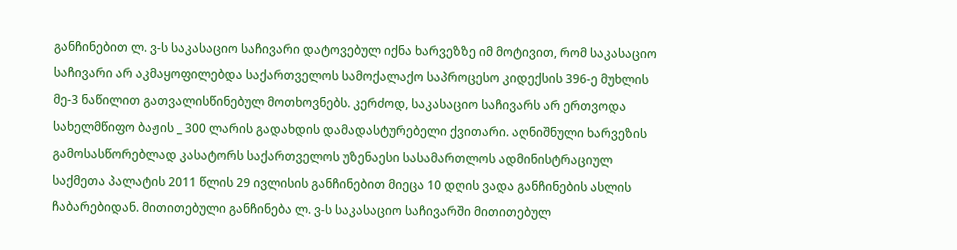განჩინებით ლ. ვ-ს საკასაციო საჩივარი დატოვებულ იქნა ხარვეზზე იმ მოტივით, რომ საკასაციო საჩივარი არ აკმაყოფილებდა საქართველოს სამოქალაქო საპროცესო კიდექსის 396-ე მუხლის მე-3 ნაწილით გათვალისწინებულ მოთხოვნებს. კერძოდ, საკასაციო საჩივარს არ ერთვოდა სახელმწიფო ბაჟის _ 300 ლარის გადახდის დამადასტურებელი ქვითარი. აღნიშნული ხარვეზის გამოსასწორებლად კასატორს საქართველოს უზენაესი სასამართლოს ადმინისტრაციულ საქმეთა პალატის 2011 წლის 29 ივლისის განჩინებით მიეცა 10 დღის ვადა განჩინების ასლის ჩაბარებიდან. მითითებული განჩინება ლ. ვ-ს საკასაციო საჩივარში მითითებულ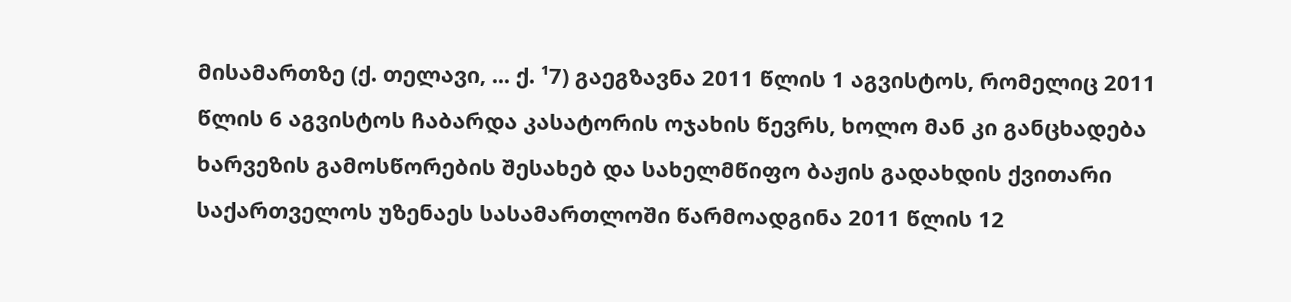მისამართზე (ქ. თელავი, ... ქ. ¹7) გაეგზავნა 2011 წლის 1 აგვისტოს, რომელიც 2011 წლის 6 აგვისტოს ჩაბარდა კასატორის ოჯახის წევრს, ხოლო მან კი განცხადება ხარვეზის გამოსწორების შესახებ და სახელმწიფო ბაჟის გადახდის ქვითარი საქართველოს უზენაეს სასამართლოში წარმოადგინა 2011 წლის 12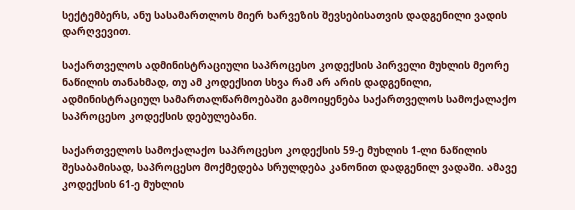სექტემბერს, ანუ სასამართლოს მიერ ხარვეზის შევსებისათვის დადგენილი ვადის დარღვევით.

საქართველოს ადმინისტრაციული საპროცესო კოდექსის პირველი მუხლის მეორე ნაწილის თანახმად, თუ ამ კოდექსით სხვა რამ არ არის დადგენილი, ადმინისტრაციულ სამართალწარმოებაში გამოიყენება საქართველოს სამოქალაქო საპროცესო კოდექსის დებულებანი.

საქართველოს სამოქალაქო საპროცესო კოდექსის 59-ე მუხლის 1-ლი ნაწილის შესაბამისად, საპროცესო მოქმედება სრულდება კანონით დადგენილ ვადაში. ამავე კოდექსის 61-ე მუხლის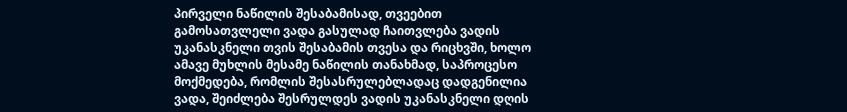პირველი ნაწილის შესაბამისად, თვეებით გამოსათვლელი ვადა გასულად ჩაითვლება ვადის უკანასკნელი თვის შესაბამის თვესა და რიცხვში, ხოლო ამავე მუხლის მესამე ნაწილის თანახმად, საპროცესო მოქმედება, რომლის შესასრულებლადაც დადგენილია ვადა, შეიძლება შესრულდეს ვადის უკანასკნელი დღის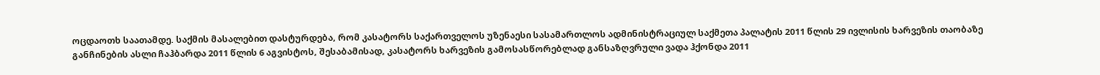ოცდაოთხ საათამდე. საქმის მასალებით დასტურდება, რომ კასატორს საქართველოს უზენაესი სასამართლოს ადმინისტრაციულ საქმეთა პალატის 2011 წლის 29 ივლისის ხარვეზის თაობაზე განჩინების ასლი ჩაჰბარდა 2011 წლის 6 აგვისტოს, შესაბამისად, კასატორს ხარვეზის გამოსასწორებლად განსაზღვრული ვადა ჰქონდა 2011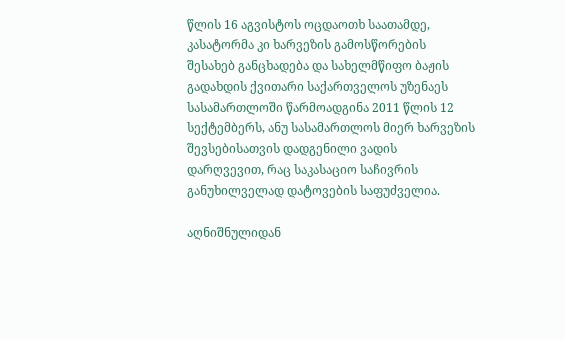წლის 16 აგვისტოს ოცდაოთხ საათამდე, კასატორმა კი ხარვეზის გამოსწორების შესახებ განცხადება და სახელმწიფო ბაჟის გადახდის ქვითარი საქართველოს უზენაეს სასამართლოში წარმოადგინა 2011 წლის 12 სექტემბერს, ანუ სასამართლოს მიერ ხარვეზის შევსებისათვის დადგენილი ვადის დარღვევით, რაც საკასაციო საჩივრის განუხილველად დატოვების საფუძველია.

აღნიშნულიდან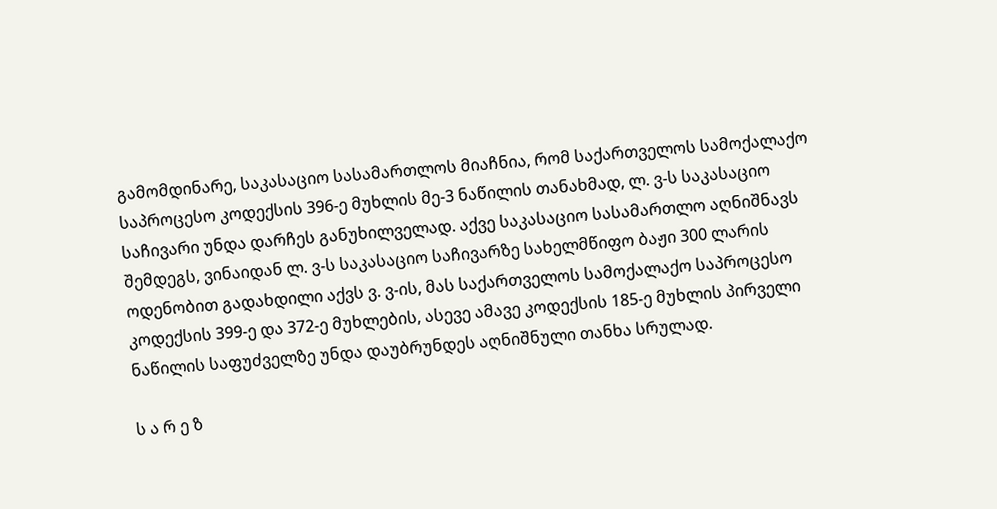გამომდინარე, საკასაციო სასამართლოს მიაჩნია, რომ საქართველოს სამოქალაქო საპროცესო კოდექსის 396-ე მუხლის მე-3 ნაწილის თანახმად, ლ. ვ-ს საკასაციო საჩივარი უნდა დარჩეს განუხილველად. აქვე საკასაციო სასამართლო აღნიშნავს შემდეგს, ვინაიდან ლ. ვ-ს საკასაციო საჩივარზე სახელმწიფო ბაჟი 300 ლარის ოდენობით გადახდილი აქვს ვ. ვ-ის, მას საქართველოს სამოქალაქო საპროცესო კოდექსის 399-ე და 372-ე მუხლების, ასევე ამავე კოდექსის 185-ე მუხლის პირველი ნაწილის საფუძველზე უნდა დაუბრუნდეს აღნიშნული თანხა სრულად.

ს ა რ ე ზ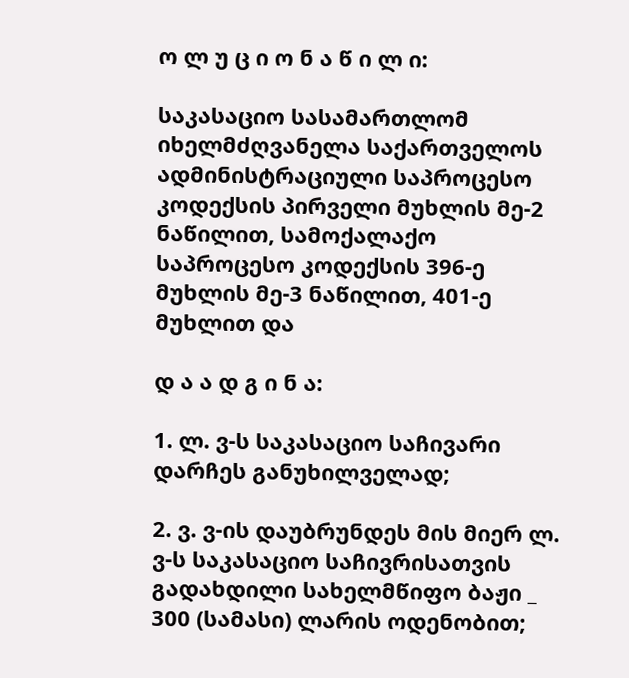ო ლ უ ც ი ო ნ ა წ ი ლ ი:

საკასაციო სასამართლომ იხელმძღვანელა საქართველოს ადმინისტრაციული საპროცესო კოდექსის პირველი მუხლის მე-2 ნაწილით, სამოქალაქო საპროცესო კოდექსის 396-ე მუხლის მე-3 ნაწილით, 401-ე მუხლით და

დ ა ა დ გ ი ნ ა:

1. ლ. ვ-ს საკასაციო საჩივარი დარჩეს განუხილველად;

2. ვ. ვ-ის დაუბრუნდეს მის მიერ ლ. ვ-ს საკასაციო საჩივრისათვის გადახდილი სახელმწიფო ბაჟი _ 300 (სამასი) ლარის ოდენობით;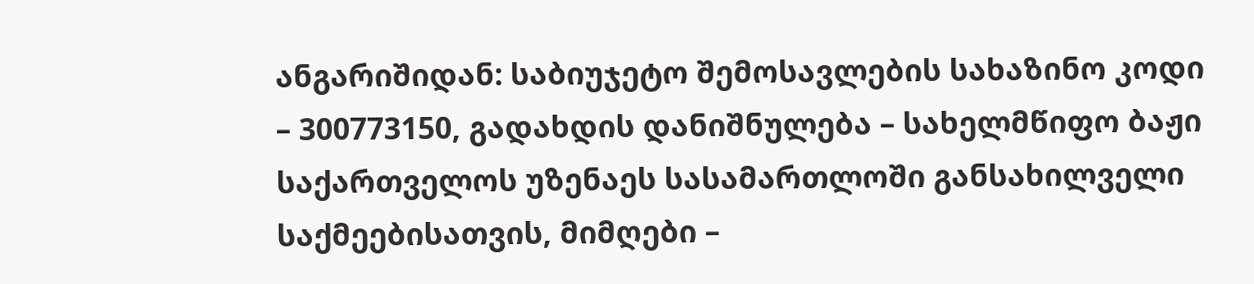ანგარიშიდან: საბიუჯეტო შემოსავლების სახაზინო კოდი – 300773150, გადახდის დანიშნულება – სახელმწიფო ბაჟი საქართველოს უზენაეს სასამართლოში განსახილველი საქმეებისათვის, მიმღები –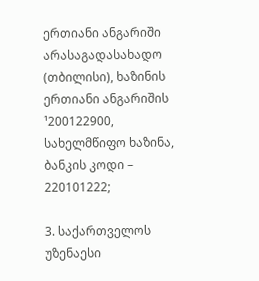ერთიანი ანგარიში არასაგადასახადო (თბილისი), ხაზინის ერთიანი ანგარიშის ¹200122900, სახელმწიფო ხაზინა, ბანკის კოდი – 220101222;

3. საქართველოს უზენაესი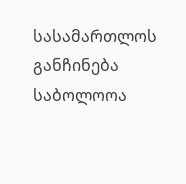სასამართლოს განჩინება საბოლოოა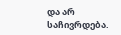და არ საჩივრდება.